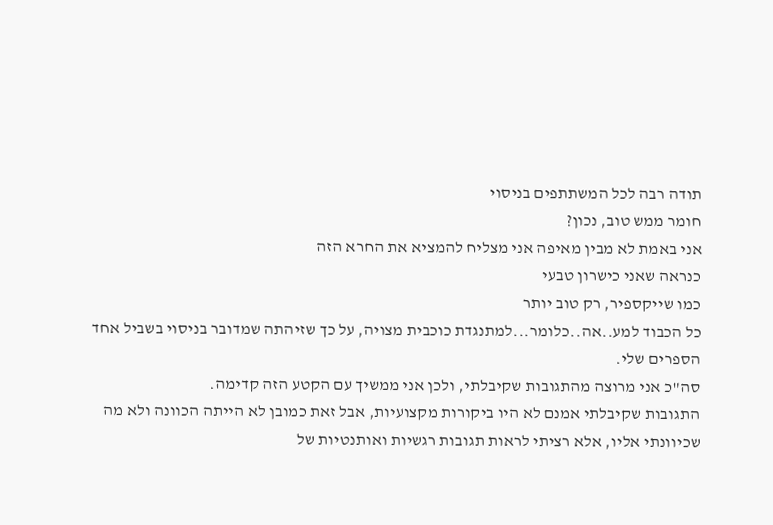תודה רבה לכל המשתתפים בניסוי
חומר ממש טוב, נכון?
אני באמת לא מבין מאיפה אני מצליח להמציא את החרא הזה
כנראה שאני כישרון טבעי
כמו שייקספיר, רק טוב יותר
כל הכבוד למע..אה..כלומר...למתנגדת כוכבית מצויה, על כך שזיהתה שמדובר בניסוי בשביל אחד הספרים שלי.
סה"כ אני מרוצה מהתגובות שקיבלתי, ולכן אני ממשיך עם הקטע הזה קדימה.
התגובות שקיבלתי אמנם לא היו ביקורות מקצועיות, אבל זאת כמובן לא הייתה הכוונה ולא מה שכיוונתי אליו, אלא רציתי לראות תגובות רגשיות ואותנטיות של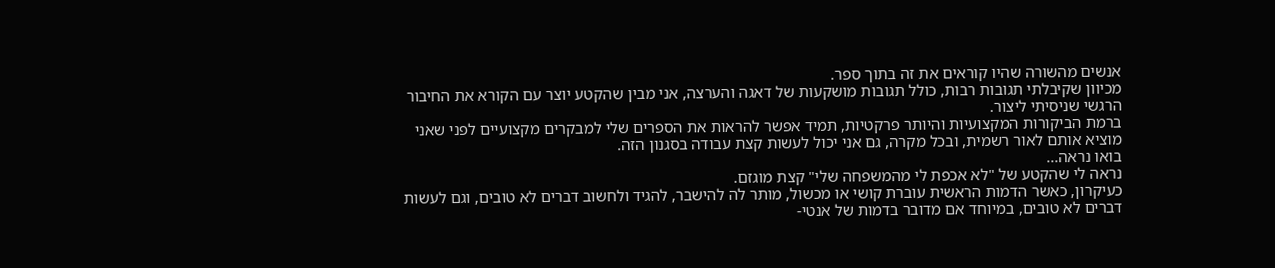אנשים מהשורה שהיו קוראים את זה בתוך ספר.
מכיוון שקיבלתי תגובות רבות, כולל תגובות מושקעות של דאגה והערצה, אני מבין שהקטע יוצר עם הקורא את החיבור הרגשי שניסיתי ליצור.
ברמת הביקורות המקצועיות והיותר פרקטיות, תמיד אפשר להראות את הספרים שלי למבקרים מקצועיים לפני שאני מוציא אותם לאור רשמית, ובכל מקרה, גם אני יכול לעשות קצת עבודה בסגנון הזה.
בואו נראה...
נראה לי שהקטע של "לא אכפת לי מהמשפחה שלי" קצת מוגזם.
כעיקרון, כאשר הדמות הראשית עוברת קושי או מכשול, מותר לה להישבר, להגיד ולחשוב דברים לא טובים, וגם לעשות דברים לא טובים, במיוחד אם מדובר בדמות של אנטי-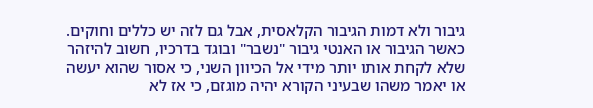גיבור ולא דמות הגיבור הקלאסית, אבל גם לזה יש כללים וחוקים.
כאשר הגיבור או האנטי גיבור "נשבר" ובוגד בדרכיו, חשוב להיזהר שלא לקחת אותו יותר מידי אל הכיוון השני, כי אסור שהוא יעשה או יאמר משהו שבעיני הקורא יהיה מוגזם, כי אז לא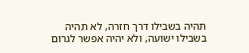תהיה בשבילו דרך חזרה, לא תהיה בשבילו ישועה, ולא יהיה אפשר לגרום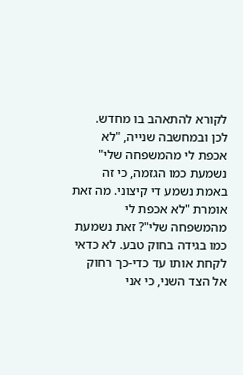לקורא להתאהב בו מחדש.
לכן ובמחשבה שנייה, "לא אכפת לי מהמשפחה שלי" נשמעת כמו הגזמה, כי זה באמת נשמע די קיצוני. מה זאת אומרת "לא אכפת לי מהמשפחה שלי"? זאת נשמעת כמו בגידה בחוק טבע. לא כדאי לקחת אותו עד כדי-כך רחוק אל הצד השני, כי אני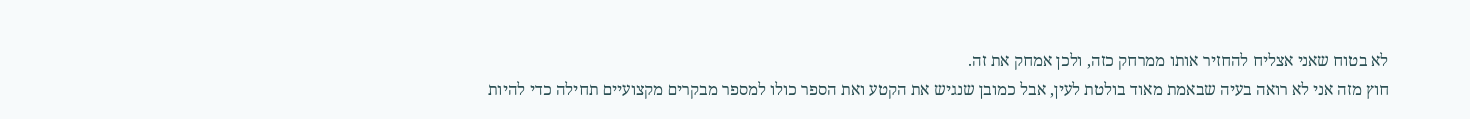לא בטוח שאני אצליח להחזיר אותו ממרחק כזה, ולכן אמחק את זה.
חוץ מזה אני לא רואה בעיה שבאמת מאוד בולטת לעין, אבל כמובן שנגיש את הקטע ואת הספר כולו למספר מבקרים מקצועיים תחילה כדי להיות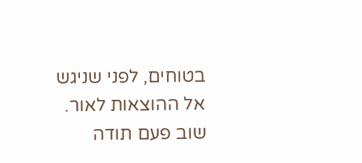בטוחים, לפני שניגש אל ההוצאות לאור.
שוב פעם תודה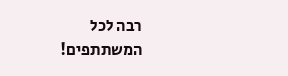רבה לכל המשתתפים!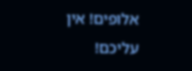אלופים! אין עליכם!